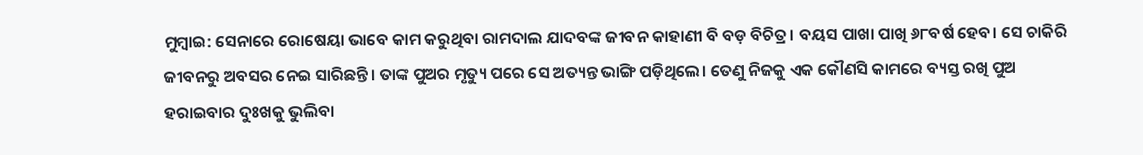ମୁମ୍ବାଇ: ସେନାରେ ରୋଷେୟା ଭାବେ କାମ କରୁଥିବା ରାମଦାଲ ଯାଦବଙ୍କ ଜୀବନ କାହାଣୀ ବି ବଡ଼ ବିଚିତ୍ର। ବୟସ ପାଖା ପାଖି ୬୮ବର୍ଷ ହେବ। ସେ ଚାକିରି ଜୀବନରୁ ଅବସର ନେଇ ସାରିଛନ୍ତି। ତାଙ୍କ ପୁଅର ମୃତ୍ୟୁ ପରେ ସେ ଅତ୍ୟନ୍ତ ଭାଙ୍ଗି ପଡ଼ିଥିଲେ। ତେଣୁ ନିଜକୁ ଏକ କୌଣସି କାମରେ ବ୍ୟସ୍ତ ରଖି ପୁଅ ହରାଇବାର ଦୁଃଖକୁ ଭୁଲିବା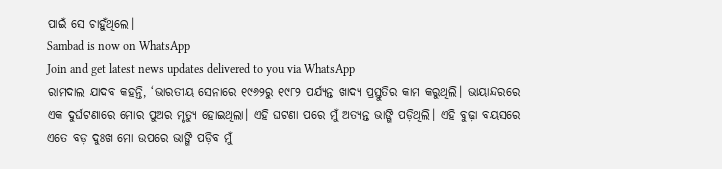ପାଇଁ ସେ ଚାହୁଁଥିଲେ।
Sambad is now on WhatsApp
Join and get latest news updates delivered to you via WhatsApp
ରାମଦାଲ ଯାଦବ କହନ୍ତି, ‘ଭାରତୀୟ ସେନାରେ ୧୯୬୨ରୁ ୧୯୮୨ ପର୍ଯ୍ୟନ୍ତ ଖାଦ୍ୟ ପ୍ରସ୍ତୁତିର କାମ କରୁଥିଲି। ଭାୟାନ୍ଦରରେ ଏକ ଦୁର୍ଘଟଣାରେ ମୋର ପୁଅର ମୃତ୍ୟୁ ହୋଇଥିଲା। ଏହି ଘଟଣା ପରେ ମୁଁ ଅତ୍ୟନ୍ତ ଭାଙ୍ଗି ପଡ଼ିଥିଲି। ଏହି ବୁଢ଼ା ବୟସରେ ଏତେ ବଡ଼ ଦୁଃଖ ମୋ ଉପରେ ଭାଙ୍ଗି ପଡ଼ିବ ମୁଁ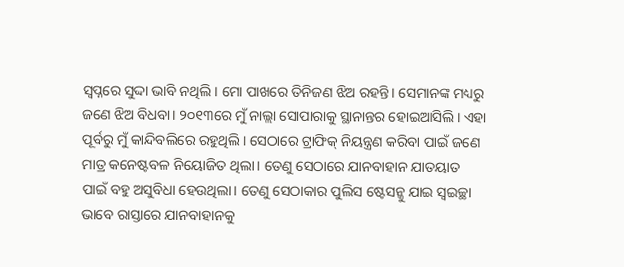ସ୍ୱପ୍ନରେ ସୁଦ୍ଦା ଭାବି ନଥିଲି। ମୋ ପାଖରେ ତିନିଜଣ ଝିଅ ରହନ୍ତି। ସେମାନଙ୍କ ମଧ୍ୟରୁ ଜଣେ ଝିଅ ବିଧବା। ୨୦୧୩ରେ ମୁଁ ନାଲ୍ଲା ସୋପାରାକୁ ସ୍ଥାନାନ୍ତର ହୋଇଆସିଲି। ଏହା ପୂର୍ବରୁ ମୁଁ କାନ୍ଦିବଲିରେ ରହୁଥିଲି। ସେଠାରେ ଟ୍ରାଫିକ୍ ନିୟନ୍ତ୍ରଣ କରିବା ପାଇଁ ଜଣେ ମାତ୍ର କନେଷ୍ଟବଳ ନିୟୋଜିତ ଥିଲା। ତେଣୁ ସେଠାରେ ଯାନବାହାନ ଯାତୟାତ ପାଇଁ ବହୁ ଅସୁବିଧା ହେଉଥିଲା। ତେଣୁ ସେଠାକାର ପୁଲିସ ଷ୍ଟେସନ୍କୁ ଯାଇ ସ୍ୱଇଚ୍ଛା ଭାବେ ରାସ୍ତାରେ ଯାନବାହାନକୁ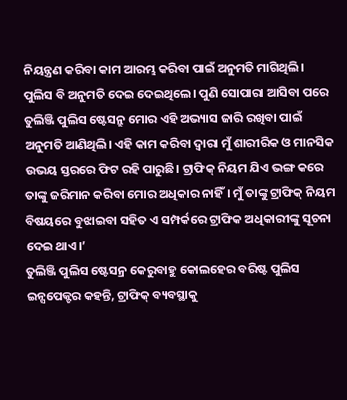ନିୟନ୍ତ୍ରଣ କରିବା କାମ ଆରମ୍ଭ କରିବା ପାଇଁ ଅନୁମତି ମାଗିଥିଲି। ପୁଲିସ ବି ଅନୁମତି ଦେଇ ଦେଇଥିଲେ। ପୁଣି ସୋପାରା ଆସିବା ପରେ ତୁଲିଞ୍ଜି ପୁଲିସ ଷ୍ଟେସନ୍ରୁ ମୋର ଏହି ଅଭ୍ୟାସ ଜାରି ରଖିବା ପାଇଁ ଅନୁମତି ଆଣିଥିଲି। ଏହି କାମ କରିବା ଦ୍ୱାରା ମୁଁ ଶାରୀରିକ ଓ ମାନସିକ ଉଭୟ ସ୍ତରରେ ଫିଟ ରହି ପାରୁଛି। ଟ୍ରାଫିକ୍ ନିୟମ ଯିଏ ଭଙ୍ଗ କରେ ତାଙ୍କୁ ଜରିମାନ କରିବା ମୋର ଅଧିକାର ନାହିଁ। ମୁଁ ତାଙ୍କୁ ଟ୍ରାଫିକ୍ ନିୟମ ବିଷୟରେ ବୁଝାଇବା ସହିତ ଏ ସମ୍ପର୍କରେ ଟ୍ରାଫିକ ଅଧିକାରୀଙ୍କୁ ସୂଚନା ଦେଇ ଥାଏ।’
ତୁଲିଞ୍ଜି ପୁଲିସ ଷ୍ଟେସନ୍ର କେରୁବାହୁ କୋଲହେର ବରିଷ୍ଟ ପୁଲିସ ଇନ୍ସପେକ୍ଟର କହନ୍ତି, ଟ୍ରାଫିକ୍ ବ୍ୟବସ୍ଥାକୁ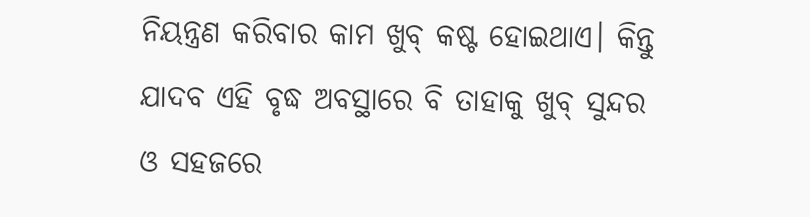ନିୟନ୍ତ୍ରଣ କରିବାର କାମ ଖୁବ୍ କଷ୍ଟ ହୋଇଥାଏ। କିନ୍ତୁ ଯାଦବ ଏହି ବୃଦ୍ଧ ଅବସ୍ଥାରେ ବି ତାହାକୁ ଖୁବ୍ ସୁନ୍ଦର ଓ ସହଜରେ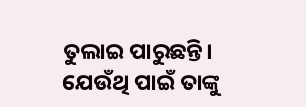ତୁଲାଇ ପାରୁଛନ୍ତି। ଯେଉଁଥି ପାଇଁ ତାଙ୍କୁ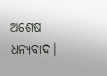ଅଶେଷ ଧନ୍ୟବାଦ।